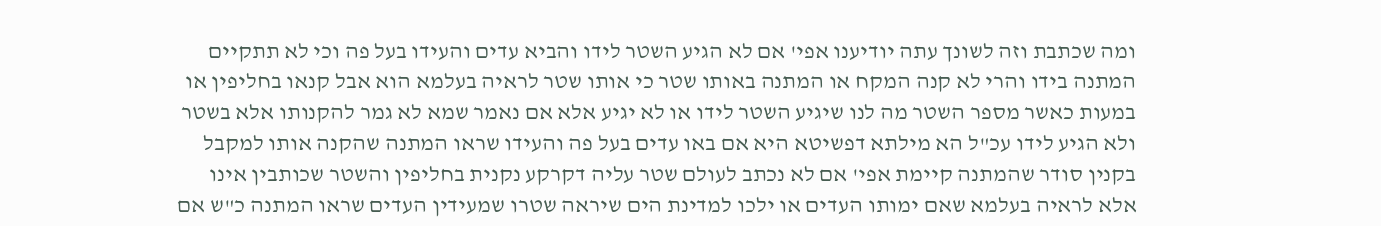ומה שכתבת וזה לשונך עתה יודיענו אפי' אם לא הגיע השטר לידו והביא עדים והעידו בעל פה וכי לא תתקיים המתנה בידו והרי לא קנה המקח או המתנה באותו שטר כי אותו שטר לראיה בעלמא הוא אבל קנאו בחליפין או במעות כאשר מספר השטר מה לנו שיגיע השטר לידו או לא יגיע אלא אם נאמר שמא לא גמר להקנותו אלא בשטר ולא הגיע לידו עכ"ל הא מילתא דפשיטא היא אם באו עדים בעל פה והעידו שראו המתנה שהקנה אותו למקבל בקנין סודר שהמתנה קיימת אפי' אם לא נכתב לעולם שטר עליה דקרקע נקנית בחליפין והשטר שכותבין אינו אלא לראיה בעלמא שאם ימותו העדים או ילכו למדינת הים שיראה שטרו שמעידין העדים שראו המתנה כ"ש אם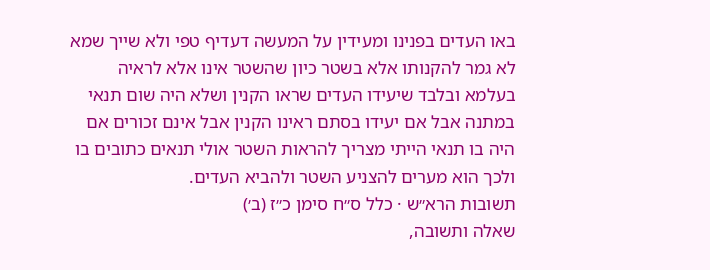באו העדים בפנינו ומעידין על המעשה דעדיף טפי ולא שייך שמא לא גמר להקנותו אלא בשטר כיון שהשטר אינו אלא לראיה בעלמא ובלבד שיעידו העדים שראו הקנין ושלא היה שום תנאי במתנה אבל אם יעידו בסתם ראינו הקנין אבל אינם זכורים אם היה בו תנאי הייתי מצריך להראות השטר אולי תנאים כתובים בו ולכך הוא מערים להצניע השטר ולהביא העדים.
תשובות הרא״ש · כלל ס״ח סימן כ״ז (ב׳)
שאלה ותשובה,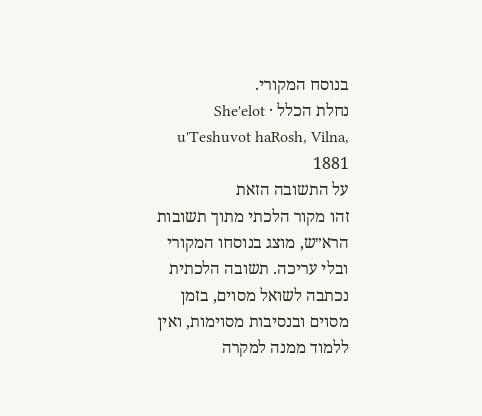בנוסח המקורי.
נחלת הכלל · She'elot u'Teshuvot haRosh, Vilna, 1881
על התשובה הזאת
זהו מקור הלכתי מתוך תשובות הרא״ש, מוצג בנוסחו המקורי ובלי עריכה. תשובה הלכתית נכתבה לשואל מסוים, בזמן מסוים ובנסיבות מסוימות, ואין ללמוד ממנה למקרה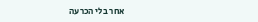אחר בלי הכרעה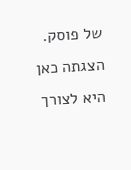של פוסק. הצגתה כאן היא לצורך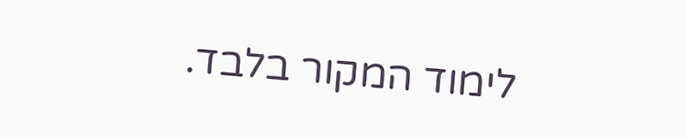לימוד המקור בלבד.